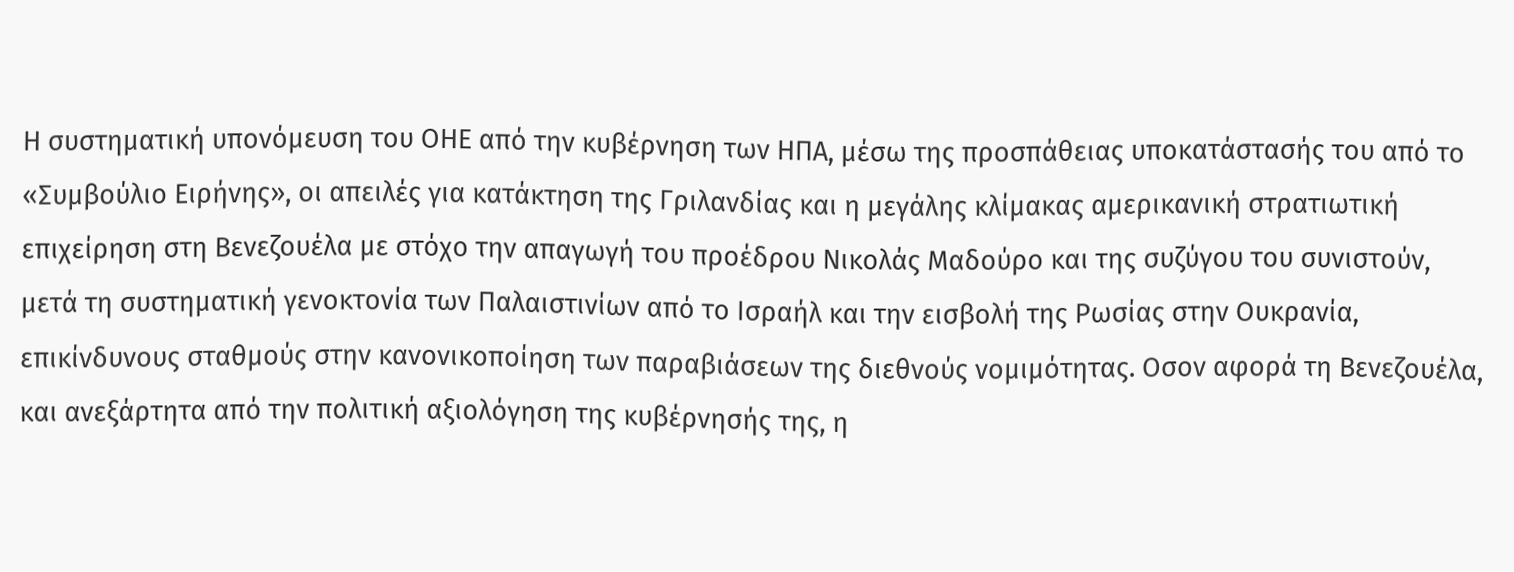Η συστηματική υπονόμευση του ΟΗΕ από την κυβέρνηση των ΗΠΑ, μέσω της προσπάθειας υποκατάστασής του από το «Συμβούλιο Ειρήνης», οι απειλές για κατάκτηση της Γριλανδίας και η μεγάλης κλίμακας αμερικανική στρατιωτική επιχείρηση στη Βενεζουέλα με στόχο την απαγωγή του προέδρου Νικολάς Μαδούρο και της συζύγου του συνιστούν, μετά τη συστηματική γενοκτονία των Παλαιστινίων από το Ισραήλ και την εισβολή της Ρωσίας στην Ουκρανία, επικίνδυνους σταθμούς στην κανονικοποίηση των παραβιάσεων της διεθνούς νομιμότητας. Οσον αφορά τη Βενεζουέλα, και ανεξάρτητα από την πολιτική αξιολόγηση της κυβέρνησής της, η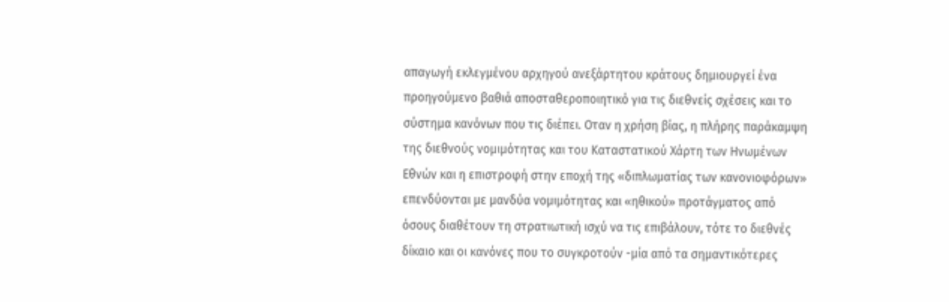απαγωγή εκλεγμένου αρχηγού ανεξάρτητου κράτους δημιουργεί ένα προηγούμενο βαθιά αποσταθεροποιητικό για τις διεθνείς σχέσεις και το σύστημα κανόνων που τις διέπει. Οταν η χρήση βίας, η πλήρης παράκαμψη της διεθνούς νομιμότητας και του Καταστατικού Χάρτη των Ηνωμένων Εθνών και η επιστροφή στην εποχή της «διπλωματίας των κανονιοφόρων» επενδύονται με μανδύα νομιμότητας και «ηθικού» προτάγματος από όσους διαθέτουν τη στρατιωτική ισχύ να τις επιβάλουν, τότε το διεθνές δίκαιο και οι κανόνες που το συγκροτούν -μία από τα σημαντικότερες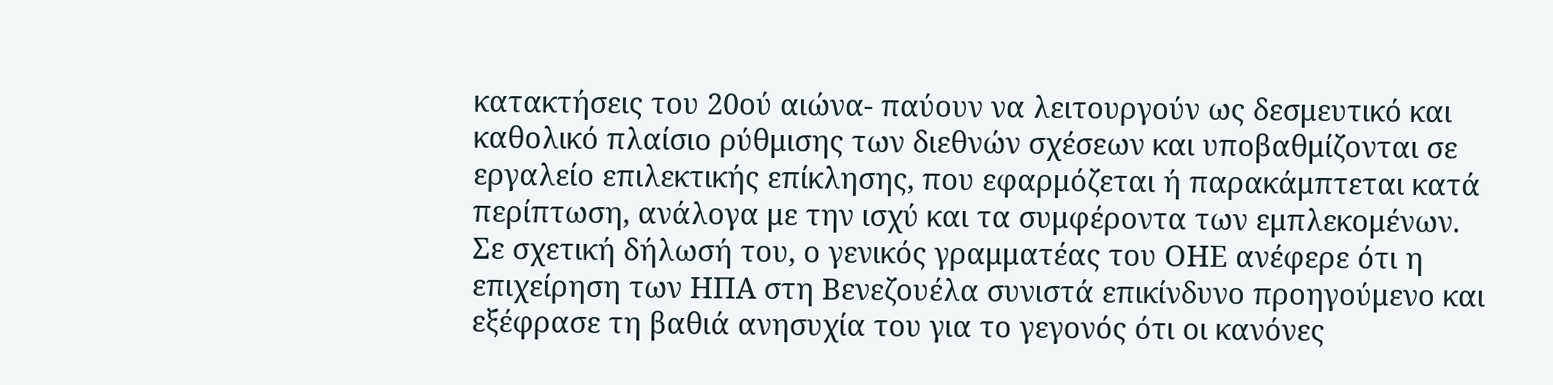κατακτήσεις του 20ού αιώνα- παύουν να λειτουργούν ως δεσμευτικό και καθολικό πλαίσιο ρύθμισης των διεθνών σχέσεων και υποβαθμίζονται σε εργαλείο επιλεκτικής επίκλησης, που εφαρμόζεται ή παρακάμπτεται κατά περίπτωση, ανάλογα με την ισχύ και τα συμφέροντα των εμπλεκομένων.
Σε σχετική δήλωσή του, ο γενικός γραμματέας του ΟΗΕ ανέφερε ότι η επιχείρηση των ΗΠΑ στη Βενεζουέλα συνιστά επικίνδυνο προηγούμενο και εξέφρασε τη βαθιά ανησυχία του για το γεγονός ότι οι κανόνες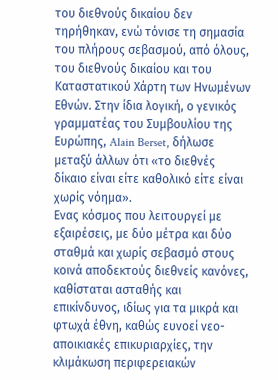του διεθνούς δικαίου δεν τηρήθηκαν, ενώ τόνισε τη σημασία του πλήρους σεβασμού, από όλους, του διεθνούς δικαίου και του Καταστατικού Χάρτη των Ηνωμένων Εθνών. Στην ίδια λογική, ο γενικός γραμματέας του Συμβουλίου της Ευρώπης, Alain Berset, δήλωσε μεταξύ άλλων ότι «το διεθνές δίκαιο είναι είτε καθολικό είτε είναι χωρίς νόημα».
Ενας κόσμος που λειτουργεί με εξαιρέσεις, με δύο μέτρα και δύο σταθμά και χωρίς σεβασμό στους κοινά αποδεκτούς διεθνείς κανόνες, καθίσταται ασταθής και επικίνδυνος, ιδίως για τα μικρά και φτωχά έθνη, καθώς ευνοεί νεο-αποικιακές επικυριαρχίες, την κλιμάκωση περιφερειακών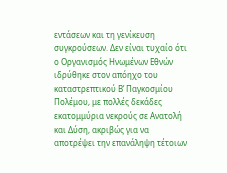εντάσεων και τη γενίκευση συγκρούσεων. Δεν είναι τυχαίο ότι ο Οργανισμός Ηνωμένων Εθνών ιδρύθηκε στον απόηχο του καταστρεπτικού Β’ Παγκοσμίου Πολέμου, με πολλές δεκάδες εκατομμύρια νεκρούς σε Ανατολή και Δύση, ακριβώς για να αποτρέψει την επανάληψη τέτοιων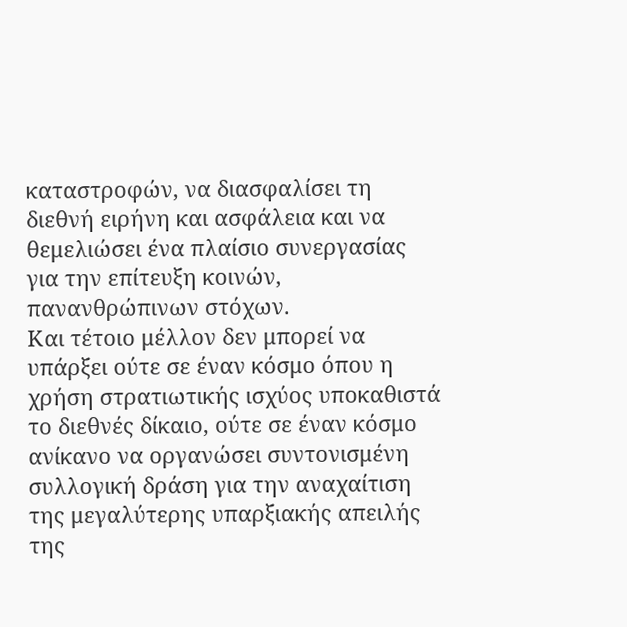καταστροφών, να διασφαλίσει τη διεθνή ειρήνη και ασφάλεια και να θεμελιώσει ένα πλαίσιο συνεργασίας για την επίτευξη κοινών, πανανθρώπινων στόχων.
Και τέτοιο μέλλον δεν μπορεί να υπάρξει ούτε σε έναν κόσμο όπου η χρήση στρατιωτικής ισχύος υποκαθιστά το διεθνές δίκαιο, ούτε σε έναν κόσμο ανίκανο να οργανώσει συντονισμένη συλλογική δράση για την αναχαίτιση της μεγαλύτερης υπαρξιακής απειλής της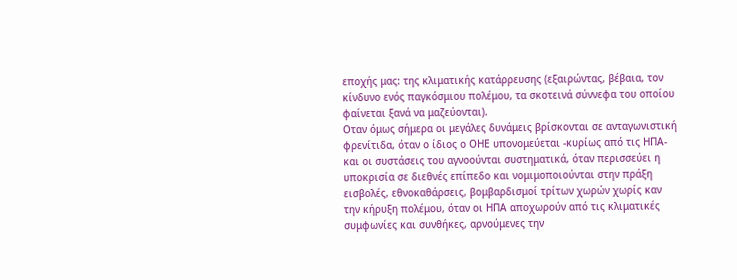εποχής μας: της κλιματικής κατάρρευσης (εξαιρώντας, βέβαια, τον κίνδυνο ενός παγκόσμιου πολέμου, τα σκοτεινά σύννεφα του οποίου φαίνεται ξανά να μαζεύονται).
Οταν όμως σήμερα οι μεγάλες δυνάμεις βρίσκονται σε ανταγωνιστική φρενίτιδα, όταν ο ίδιος ο ΟΗΕ υπονομεύεται -κυρίως από τις ΗΠΑ- και οι συστάσεις του αγνοούνται συστηματικά, όταν περισσεύει η υποκρισία σε διεθνές επίπεδο και νομιμοποιούνται στην πράξη εισβολές, εθνοκαθάρσεις, βομβαρδισμοί τρίτων χωρών χωρίς καν την κήρυξη πολέμου, όταν οι ΗΠΑ αποχωρούν από τις κλιματικές συμφωνίες και συνθήκες, αρνούμενες την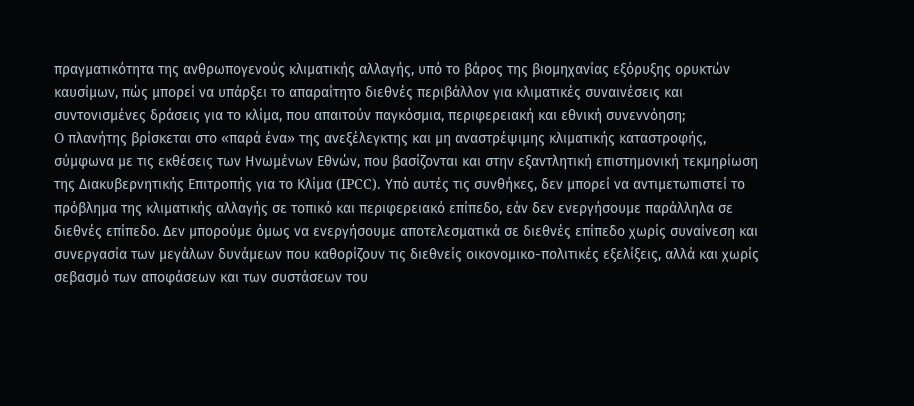πραγματικότητα της ανθρωπογενούς κλιματικής αλλαγής, υπό το βάρος της βιομηχανίας εξόρυξης ορυκτών καυσίμων, πώς μπορεί να υπάρξει το απαραίτητο διεθνές περιβάλλον για κλιματικές συναινέσεις και συντονισμένες δράσεις για το κλίμα, που απαιτούν παγκόσμια, περιφερειακή και εθνική συνεννόηση;
O πλανήτης βρίσκεται στο «παρά ένα» της ανεξέλεγκτης και μη αναστρέψιμης κλιματικής καταστροφής, σύμφωνα με τις εκθέσεις των Ηνωμένων Εθνών, που βασίζονται και στην εξαντλητική επιστημονική τεκμηρίωση της Διακυβερνητικής Επιτροπής για το Κλίμα (IPCC). Υπό αυτές τις συνθήκες, δεν μπορεί να αντιμετωπιστεί το πρόβλημα της κλιματικής αλλαγής σε τοπικό και περιφερειακό επίπεδο, εάν δεν ενεργήσουμε παράλληλα σε διεθνές επίπεδο. Δεν μπορούμε όμως να ενεργήσουμε αποτελεσματικά σε διεθνές επίπεδο χωρίς συναίνεση και συνεργασία των μεγάλων δυνάμεων που καθορίζουν τις διεθνείς οικονομικο-πολιτικές εξελίξεις, αλλά και χωρίς σεβασμό των αποφάσεων και των συστάσεων του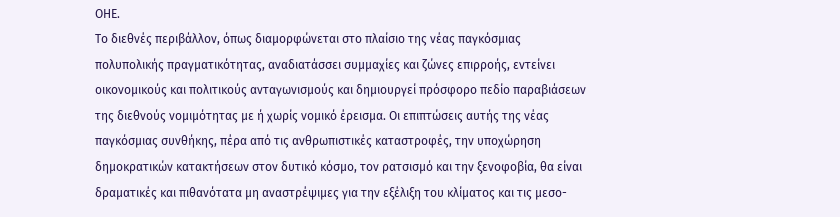ΟΗΕ.
Το διεθνές περιβάλλον, όπως διαμορφώνεται στο πλαίσιο της νέας παγκόσμιας πολυπολικής πραγματικότητας, αναδιατάσσει συμμαχίες και ζώνες επιρροής, εντείνει οικονομικούς και πολιτικούς ανταγωνισμούς και δημιουργεί πρόσφορο πεδίο παραβιάσεων της διεθνούς νομιμότητας με ή χωρίς νομικό έρεισμα. Οι επιπτώσεις αυτής της νέας παγκόσμιας συνθήκης, πέρα από τις ανθρωπιστικές καταστροφές, την υποχώρηση δημοκρατικών κατακτήσεων στον δυτικό κόσμο, τον ρατσισμό και την ξενοφοβία, θα είναι δραματικές και πιθανότατα μη αναστρέψιμες για την εξέλιξη του κλίματος και τις μεσο-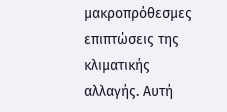μακροπρόθεσμες επιπτώσεις της κλιματικής αλλαγής. Αυτή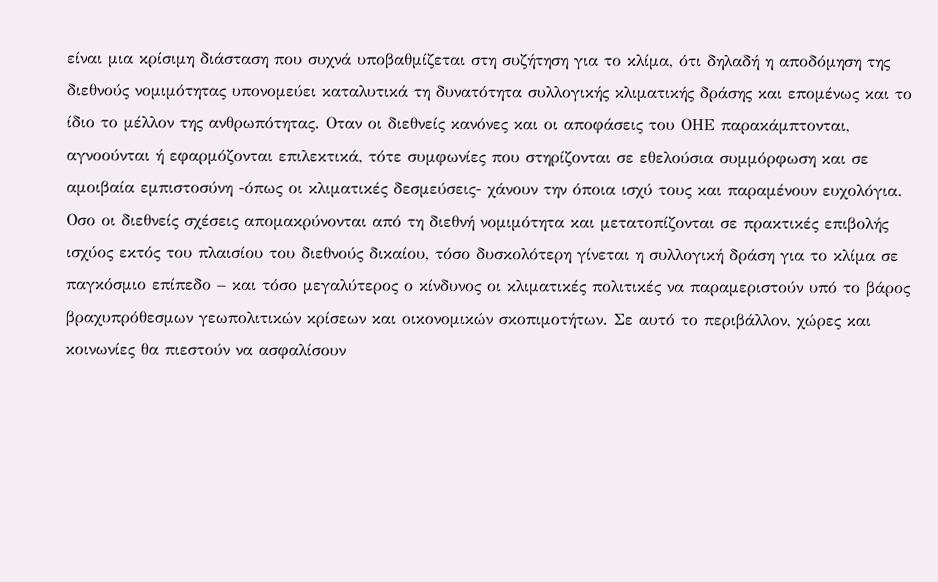είναι μια κρίσιμη διάσταση που συχνά υποβαθμίζεται στη συζήτηση για το κλίμα, ότι δηλαδή η αποδόμηση της διεθνούς νομιμότητας υπονομεύει καταλυτικά τη δυνατότητα συλλογικής κλιματικής δράσης και επομένως και το ίδιο το μέλλον της ανθρωπότητας. Οταν οι διεθνείς κανόνες και οι αποφάσεις του ΟΗΕ παρακάμπτονται, αγνοούνται ή εφαρμόζονται επιλεκτικά, τότε συμφωνίες που στηρίζονται σε εθελούσια συμμόρφωση και σε αμοιβαία εμπιστοσύνη -όπως οι κλιματικές δεσμεύσεις- χάνουν την όποια ισχύ τους και παραμένουν ευχολόγια.
Οσο οι διεθνείς σχέσεις απομακρύνονται από τη διεθνή νομιμότητα και μετατοπίζονται σε πρακτικές επιβολής ισχύος εκτός του πλαισίου του διεθνούς δικαίου, τόσο δυσκολότερη γίνεται η συλλογική δράση για το κλίμα σε παγκόσμιο επίπεδο – και τόσο μεγαλύτερος ο κίνδυνος οι κλιματικές πολιτικές να παραμεριστούν υπό το βάρος βραχυπρόθεσμων γεωπολιτικών κρίσεων και οικονομικών σκοπιμοτήτων. Σε αυτό το περιβάλλον, χώρες και κοινωνίες θα πιεστούν να ασφαλίσουν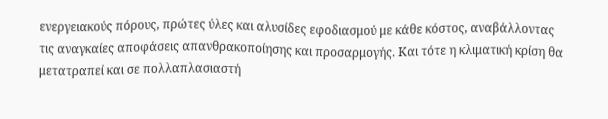ενεργειακούς πόρους, πρώτες ύλες και αλυσίδες εφοδιασμού με κάθε κόστος, αναβάλλοντας τις αναγκαίες αποφάσεις απανθρακοποίησης και προσαρμογής. Και τότε η κλιματική κρίση θα μετατραπεί και σε πολλαπλασιαστή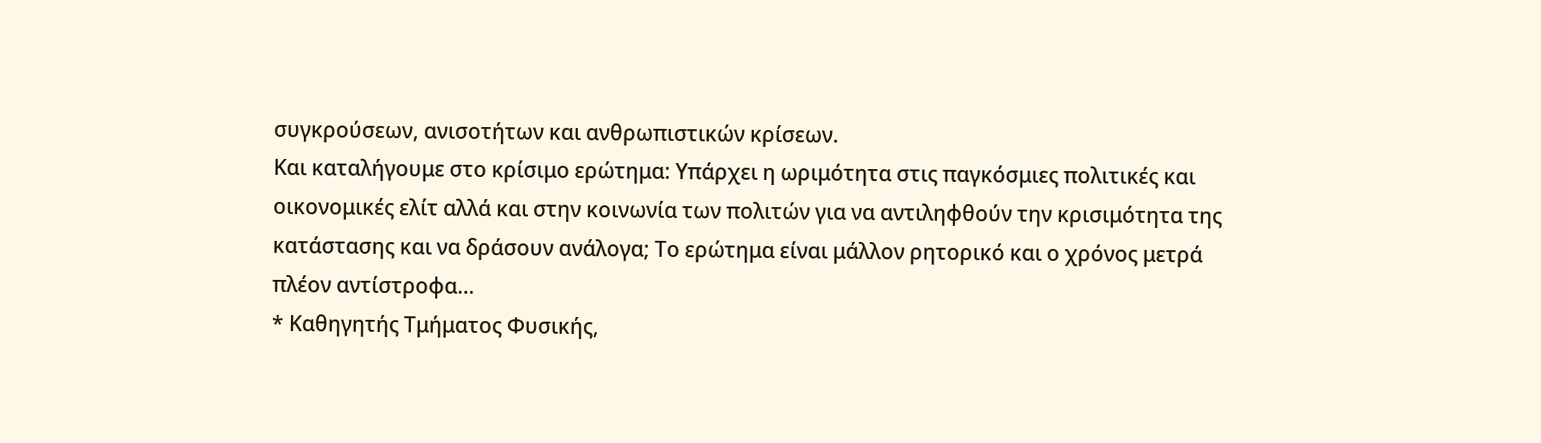συγκρούσεων, ανισοτήτων και ανθρωπιστικών κρίσεων.
Και καταλήγουμε στο κρίσιμο ερώτημα: Υπάρχει η ωριμότητα στις παγκόσμιες πολιτικές και οικονομικές ελίτ αλλά και στην κοινωνία των πολιτών για να αντιληφθούν την κρισιμότητα της κατάστασης και να δράσουν ανάλογα; Το ερώτημα είναι μάλλον ρητορικό και ο χρόνος μετρά πλέον αντίστροφα…
* Καθηγητής Τμήματος Φυσικής,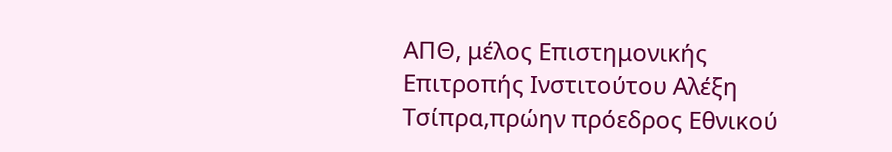ΑΠΘ, μέλος Επιστημονικής Επιτροπής Ινστιτούτου Αλέξη Τσίπρα,πρώην πρόεδρος Εθνικού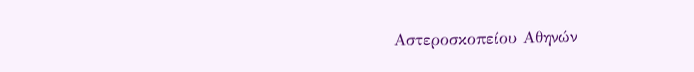Αστεροσκοπείου Αθηνών